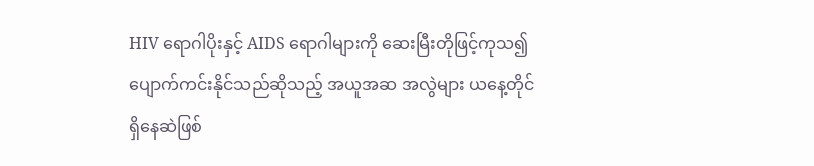HIV ရောဂါပိုးနှင့် AIDS ရောဂါများကို ဆေးမြီးတိုဖြင့်ကုသ၍ ပျောက်ကင်းနိုင်သည်ဆိုသည့် အယူအဆ အလွဲများ ယနေ့တိုင် ရှိနေဆဲဖြစ်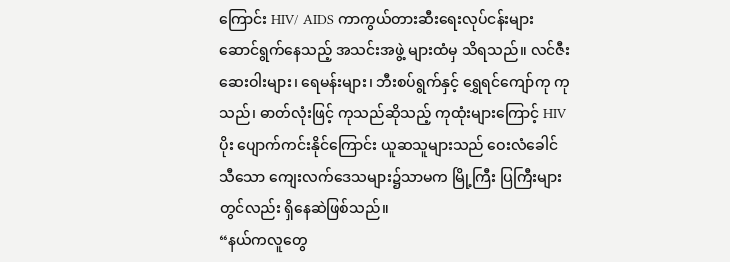ကြောင်း HIV/ AIDS ကာကွယ်တားဆီးရေးလုပ်ငန်းများ ဆောင်ရွက်နေသည့် အသင်းအဖွဲ့ များထံမှ သိရသည်။ လင်ဇီးဆေးဝါးများ၊ ရေမန်းများ၊ ဘီးစပ်ရွက်နှင့် ရွှေရင်ကျော်ကု ကုသည်၊ ဓာတ်လုံးဖြင့် ကုသည်ဆိုသည့် ကုထုံးများကြောင့် HIV ပိုး ပျောက်ကင်းနိုင်ကြောင်း ယူဆသူများသည် ဝေးလံခေါင်သီသော ကျေးလက်ဒေသများ၌သာမက မြို့ကြီး ပြကြီးများတွင်လည်း ရှိနေဆဲဖြစ်သည်။
“နယ်ကလူတွေ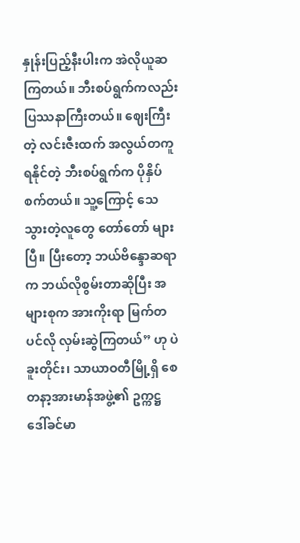နှုန်းပြည့်နီးပါးက အဲလိုယူဆကြတယ်။ ဘီးစပ်ရွက်ကလည်း ပြဿနာကြီးတယ်။ ဈေးကြီးတဲ့ လင်းဇီးထက် အလွယ်တကူရနိုင်တဲ့ ဘီးစပ်ရွက်က ပိုနှိပ်စက်တယ်။ သူ့ကြောင့် သေသွားတဲ့လူတွေ တော်တော် များပြီ။ ပြီးတော့ ဘယ်ဗိန္ဒောဆရာက ဘယ်လိုစွမ်းတာဆိုပြီး အများစုက အားကိုးရာ မြက်တပင်လို လှမ်းဆွဲကြတယ်” ဟု ပဲခူးတိုင်း၊ သာယာဝတီမြို့ရှိ စေတနာ့အားမာန်အဖွဲ့၏ ဥက္ကဋ္ဌ ဒေါ်ခင်မာ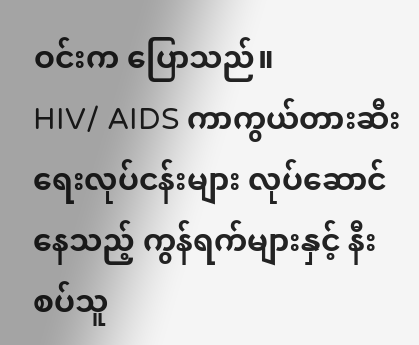ဝင်းက ပြောသည်။
HIV/ AIDS ကာကွယ်တားဆီးရေးလုပ်ငန်းများ လုပ်ဆောင်နေသည့် ကွန်ရက်များနှင့် နီးစပ်သူ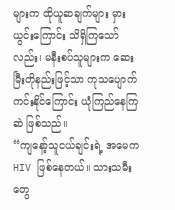များက ထိုယူဆချက်များ မှားယွင်းကြောင်း သိရှိကြသော်လည်း၊ မနီးစပ်သူများက ဆေးမြီးတိုနည်းဖြင့်သာ ကုသပျောက်ကင်းနိုင်ကြောင်း ယုံကြည်နေကြဆဲ ဖြစ်သည်။
“ကျနော့်သူငယ်ချင်းရဲ့ အမေက HIV ဖြစ်နေတယ်။ သားသမီးတွေ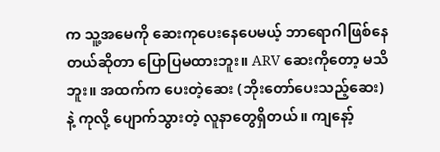က သူ့အမေကို ဆေးကုပေးနေပေမယ့် ဘာရောဂါဖြစ်နေတယ်ဆိုတာ ပြောပြမထားဘူး။ ARV ဆေးကိုတော့ မသိဘူး။ အထက်က ပေးတဲ့ဆေး (ဘိုးတော်ပေးသည့်ဆေး) နဲ့ ကုလို့ ပျောက်သွားတဲ့ လူနာတွေရှိတယ်။ ကျနော့်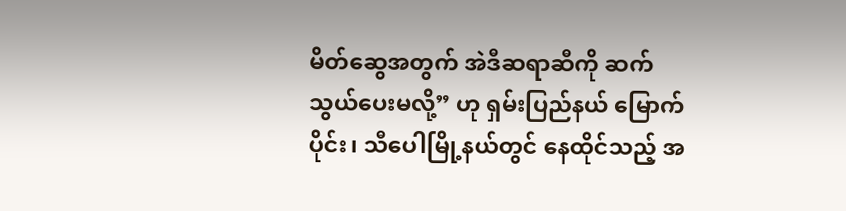မိတ်ဆွေအတွက် အဲဒီဆရာဆီကို ဆက်သွယ်ပေးမလို့” ဟု ရှမ်းပြည်နယ် မြောက်ပိုင်း၊ သီပေါမြို့နယ်တွင် နေထိုင်သည့် အ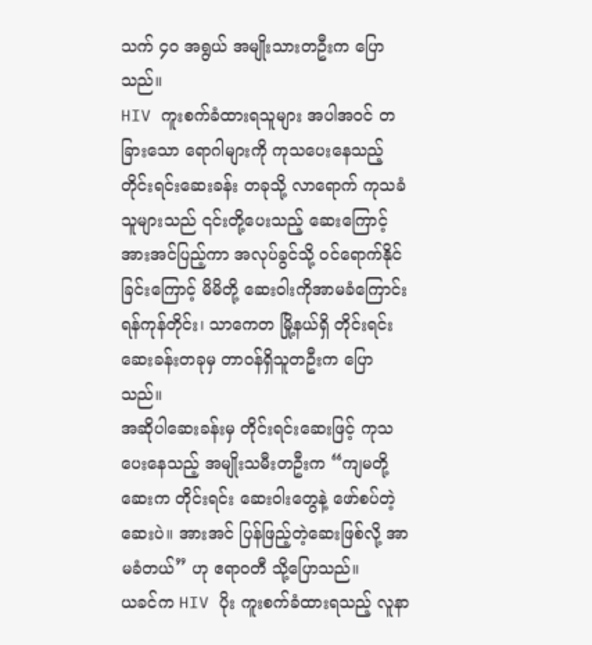သက် ၄၀ အရွယ် အမျိုးသားတဦးက ပြောသည်။
HIV ကူးစက်ခံထားရသူများ အပါအဝင် တခြားသော ရောဂါများကို ကုသပေးနေသည့် တိုင်းရင်းဆေးခန်း တခုသို့ လာရောက် ကုသခံသူများသည် ၎င်းတို့ပေးသည့် ဆေးကြောင့် အားအင်ပြည့်ကာ အလုပ်ခွင်သို့ ဝင်ရောက်နိုင်ခြင်းကြောင့် မိမိတို့ ဆေးဝါးကိုအာမခံကြောင်း ရန်ကုန်တိုင်း၊ သာကေတ မြို့နယ်ရှိ တိုင်းရင်း ဆေးခန်းတခုမှ တာဝန်ရှိသူတဦးက ပြောသည်။
အဆိုပါဆေးခန်းမှ တိုင်းရင်းဆေးဖြင့် ကုသပေးနေသည့် အမျိုးသမီးတဦးက “ကျမတို့ဆေးက တိုင်းရင်း ဆေးဝါးတွေနဲ့ ဖော်စပ်တဲ့ဆေးပဲ။ အားအင် ပြန်ဖြည့်တဲ့ဆေးဖြစ်လို့ အာမခံတယ်” ဟု ဧရာဝတီ သို့ပြောသည်။
ယခင်က HIV ပိုး ကူးစက်ခံထားရသည့် လူနာ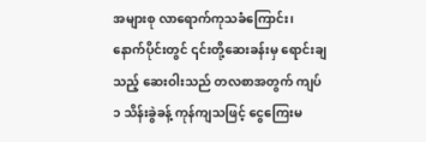အများစု လာရောက်ကုသခံကြောင်း၊ နောက်ပိုင်းတွင် ၎င်းတို့ဆေးခန်းမှ ရောင်းချသည့် ဆေးဝါးသည် တလစာအတွက် ကျပ် ၁ သိန်းခွဲခန့် ကုန်ကျသဖြင့် ငွေကြေးမ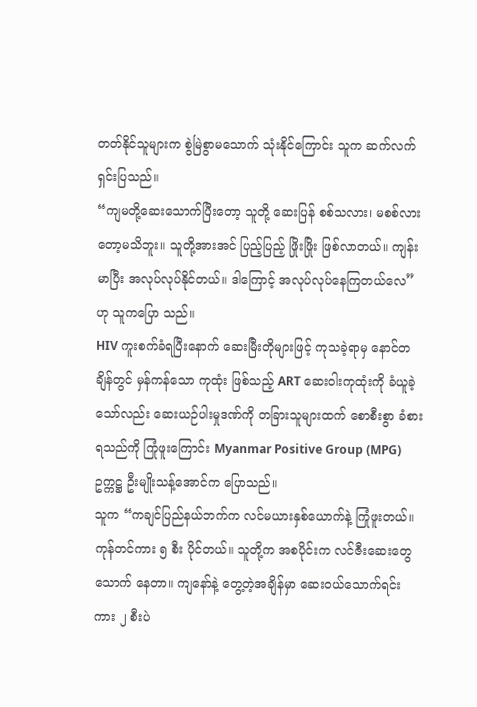တတ်နိုင်သူများက စွဲမြဲစွာမသောက် သုံးနိုင်ကြောင်း သူက ဆက်လက်ရှင်းပြသည်။
“ကျမတို့ဆေးသောက်ပြီးတော့ သူတို့ ဆေးပြန် စစ်သလား၊ မစစ်လားတော့မသိဘူး။ သူတို့အားအင် ပြည့်ပြည့် ဖြိုးဖြိုး ဖြစ်လာတယ်။ ကျန်းမာပြီး အလုပ်လုပ်နိုင်တယ်။ ဒါကြောင့် အလုပ်လုပ်နေကြတယ်လေ” ဟု သူကပြော သည်။
HIV ကူးစက်ခံရပြီးနောက် ဆေးမြီးတိုများဖြင့် ကုသခဲ့ရာမှ နောင်တချိန်တွင် မှန်ကန်သော ကုထုံး ဖြစ်သည့် ART ဆေးဝါးကုထုံးကို ခံယူခဲ့သော်လည်း ဆေးယဉ်ပါးမှုဒဏ်ကို တခြားသူများထက် စောစီးစွာ ခံစားရသည်ကို ကြုံဖူးကြောင်း Myanmar Positive Group (MPG) ဥက္ကဋ္ဌ ဦးမျိုးသန့်အောင်က ပြောသည်။
သူက “ကချင်ပြည်နယ်ဘက်က လင်မယားနှစ်ယောက်နဲ့ ကြုံဖူးတယ်။ ကုန်တင်ကား ၅ စီး ပိုင်တယ်။ သူတို့က အစပိုင်းက လင်ဇီးဆေးတွေသောက် နေတာ။ ကျနော်နဲ့ တွေ့တဲ့အချိန်မှာ ဆေးဝယ်သောက်ရင်း ကား ၂ စီးပဲ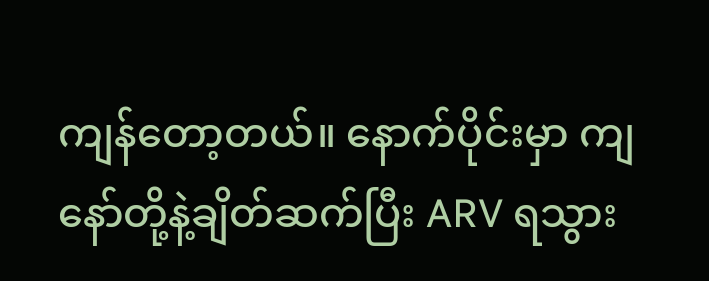ကျန်တော့တယ်။ နောက်ပိုင်းမှာ ကျနော်တို့နဲ့ချိတ်ဆက်ပြီး ARV ရသွား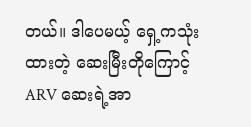တယ်။ ဒါပေမယ့် ရှေ့ကသုံးထားတဲ့ ဆေးမြီးတိုကြောင့် ARV ဆေးရဲ့အာ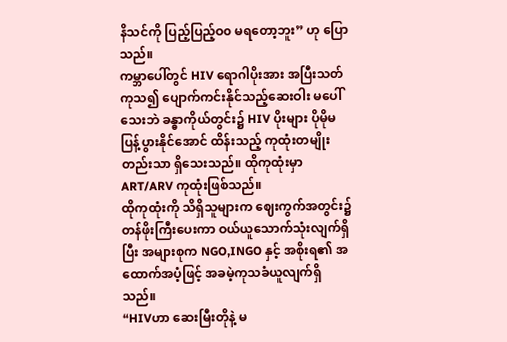နိသင်ကို ပြည့်ပြည့်ဝ၀ မရတော့ဘူး” ဟု ပြောသည်။
ကမ္ဘာပေါ်တွင် HIV ရောဂါပိုးအား အပြီးသတ် ကုသ၍ ပျောက်ကင်းနိုင်သည့်ဆေးဝါး မပေါ်သေးဘဲ ခန္ဓာကိုယ်တွင်း၌ HIV ပိုးများ ပိုမိုမပြန့်ပွားနိုင်အောင် ထိန်းသည့် ကုထုံးတမျိုးတည်းသာ ရှိသေးသည်။ ထိုကုထုံးမှာ ART/ARV ကုထုံးဖြစ်သည်။
ထိုကုထုံးကို သိရှိသူများက ဈေးကွက်အတွင်း၌ တန်ဖိုးကြီးပေးကာ ဝယ်ယူသောက်သုံးလျက်ရှိပြီး အများစုက NGO,INGO နှင့် အစိုးရ၏ အထောက်အပံ့ဖြင့် အခမဲ့ကုသခံယူလျက်ရှိသည်။
“HIVဟာ ဆေးမြီးတိုနဲ့ မ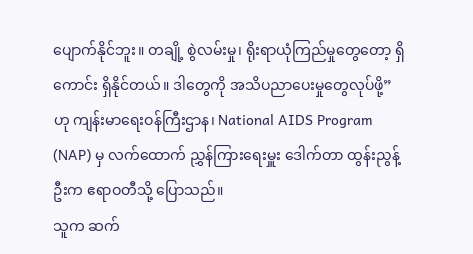ပျောက်နိုင်ဘူး။ တချို့ စွဲလမ်းမှု၊ ရိုးရာယုံကြည်မှုတွေတော့ ရှိကောင်း ရှိနိုင်တယ်။ ဒါတွေကို အသိပညာပေးမှုတွေလုပ်ဖို့” ဟု ကျန်းမာရေးဝန်ကြီးဌာန၊ National AIDS Program (NAP) မှ လက်ထောက် ညွှန်ကြားရေးမှူး ဒေါက်တာ ထွန်းညွန့်ဦးက ဧရာဝတီသို့ ပြောသည်။
သူက ဆက်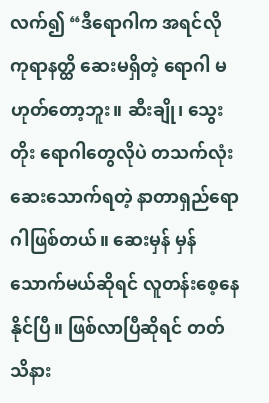လက်၍ “ဒီရောဂါက အရင်လို ကုရာနတ္ထိ ဆေးမရှိတဲ့ ရောဂါ မဟုတ်တော့ဘူး။ ဆီးချို၊ သွေးတိုး ရောဂါတွေလိုပဲ တသက်လုံး ဆေးသောက်ရတဲ့ နာတာရှည်ရောဂါဖြစ်တယ်။ ဆေးမှန် မှန်သောက်မယ်ဆိုရင် လူတန်းစေ့နေနိုင်ပြီ။ ဖြစ်လာပြီဆိုရင် တတ်သိနား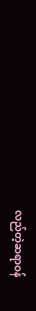လည်တဲ့ဆရာဝန်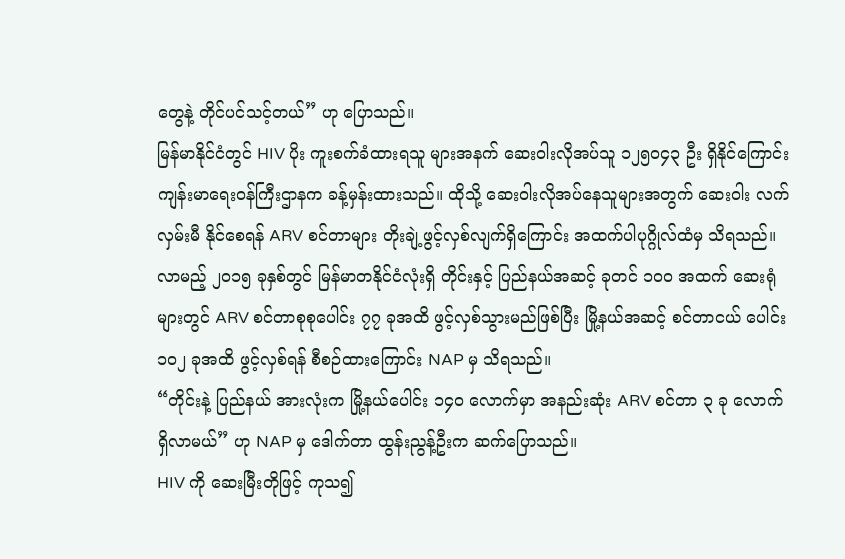တွေနဲ့ တိုင်ပင်သင့်တယ်” ဟု ပြောသည်။
မြန်မာနိုင်ငံတွင် HIV ပိုး ကူးစက်ခံထားရသူ များအနက် ဆေးဝါးလိုအပ်သူ ၁၂၅၀၄၃ ဦး ရှိနိုင်ကြောင်း ကျန်းမာရေးဝန်ကြီးဌာနက ခန့်မှန်းထားသည်။ ထိုသို့ ဆေးဝါးလိုအပ်နေသူများအတွက် ဆေးဝါး လက်လှမ်းမီ နိုင်စေရန် ARV စင်တာများ တိုးချဲ့ဖွင့်လှစ်လျက်ရှိကြောင်း အထက်ပါပုဂ္ဂိုလ်ထံမှ သိရသည်။
လာမည့် ၂၀၁၅ ခုနှစ်တွင် မြန်မာတနိုင်ငံလုံးရှိ တိုင်းနှင့် ပြည်နယ်အဆင့် ခုတင် ၁၀ဝ အထက် ဆေးရုံများတွင် ARV စင်တာစုစုပေါင်း ၇၇ ခုအထိ ဖွင့်လှစ်သွားမည်ဖြစ်ပြီး မြို့နယ်အဆင့် စင်တာငယ် ပေါင်း ၁၀၂ ခုအထိ ဖွင့်လှစ်ရန် စီစဉ်ထားကြောင်း NAP မှ သိရသည်။
“တိုင်းနဲ့ ပြည်နယ် အားလုံးက မြို့နယ်ပေါင်း ၁၄၀ လောက်မှာ အနည်းဆုံး ARV စင်တာ ၃ ခု လောက် ရှိလာမယ်” ဟု NAP မှ ဒေါက်တာ ထွန်းညွန့်ဦးက ဆက်ပြောသည်။
HIV ကို ဆေးမြီးတိုဖြင့် ကုသ၍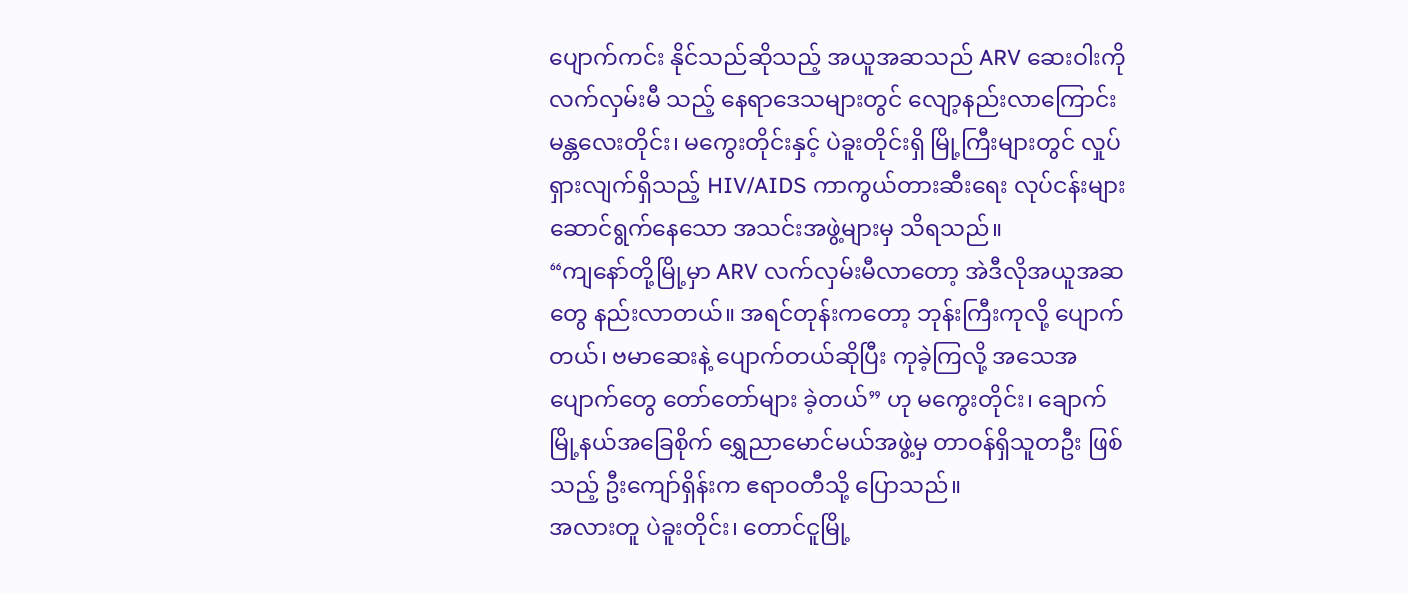ပျောက်ကင်း နိုင်သည်ဆိုသည့် အယူအဆသည် ARV ဆေးဝါးကို လက်လှမ်းမီ သည့် နေရာဒေသများတွင် လျော့နည်းလာကြောင်း မန္တလေးတိုင်း၊ မကွေးတိုင်းနှင့် ပဲခူးတိုင်းရှိ မြို့ကြီးများတွင် လှုပ်ရှားလျက်ရှိသည့် HIV/AIDS ကာကွယ်တားဆီးရေး လုပ်ငန်းများ ဆောင်ရွက်နေသော အသင်းအဖွဲ့များမှ သိရသည်။
“ကျနော်တို့မြို့မှာ ARV လက်လှမ်းမီလာတော့ အဲဒီလိုအယူအဆတွေ နည်းလာတယ်။ အရင်တုန်းကတော့ ဘုန်းကြီးကုလို့ ပျောက်တယ်၊ ဗမာဆေးနဲ့ ပျောက်တယ်ဆိုပြီး ကုခဲ့ကြလို့ အသေအပျောက်တွေ တော်တော်များ ခဲ့တယ်” ဟု မကွေးတိုင်း၊ ချောက်မြို့နယ်အခြေစိုက် ရွှေညာမောင်မယ်အဖွဲ့မှ တာဝန်ရှိသူတဦး ဖြစ်သည့် ဦးကျော်ရှိန်းက ဧရာဝတီသို့ ပြောသည်။
အလားတူ ပဲခူးတိုင်း၊ တောင်ငူမြို့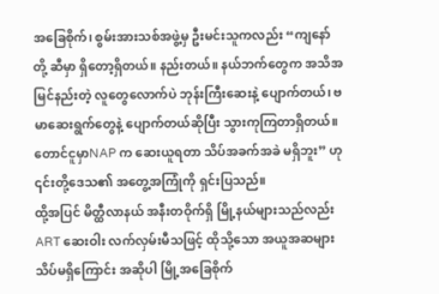အခြေစိုက်၊ စွမ်းအားသစ်အဖွဲ့မှ ဦးမင်းသူကလည်း “ကျနော်တို့ ဆီမှာ ရှိတော့ရှိတယ်။ နည်းတယ်။ နယ်ဘက်တွေက အသိအမြင်နည်းတဲ့ လူတွေလောက်ပဲ ဘုန်းကြီးဆေးနဲ့ ပျောက်တယ်၊ ဗမာဆေးရွက်တွေနဲ့ ပျောက်တယ်ဆိုပြီး သွားကုကြတာရှိတယ်။ တောင်ငူမှာNAP က ဆေးယူရတာ သိပ်အခက်အခဲ မရှိဘူး” ဟု ၎င်းတို့ဒေသ၏ အတွေ့အကြုံကို ရှင်းပြသည်။
ထို့အပြင် မိတ္ထီလာနယ် အနီးတဝိုက်ရှိ မြို့နယ်များသည်လည်း ART ဆေးဝါး လက်လှမ်းမီသဖြင့် ထိုသို့သော အယူအဆများ သိပ်မရှိကြောင်း အဆိုပါ မြို့အခြေစိုက်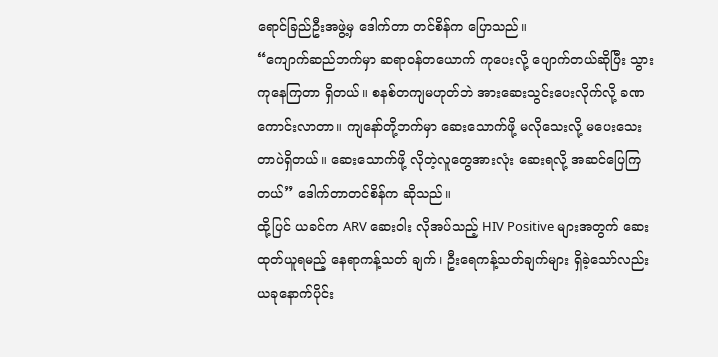ရောင်ခြည်ဦးအဖွဲ့မှ ဒေါက်တာ တင်စိန်က ပြောသည်။
“ကျောက်ဆည်ဘက်မှာ ဆရာဝန်တယောက် ကုပေးလို့ ပျောက်တယ်ဆိုပြီး သွားကုနေကြတာ ရှိတယ်။ စနစ်တကျမဟုတ်ဘဲ အားဆေးသွင်းပေးလိုက်လို့ ခဏကောင်းလာတာ။ ကျနော်တို့ဘက်မှာ ဆေးသောက်ဖို့ မလိုသေးလို့ မပေးသေးတာပဲရှိတယ်။ ဆေးသောက်ဖို့ လိုတဲ့လူတွေအားလုံး ဆေးရလို့ အဆင်ပြေကြတယ်” ဒေါက်တာတင်စိန်က ဆိုသည်။
ထို့ပြင် ယခင်က ARV ဆေးဝါး လိုအပ်သည့် HIV Positive များအတွက် ဆေးထုတ်ယူရမည့် နေရာကန့်သတ် ချက်၊ ဦးရေကန့်သတ်ချက်များ ရှိခဲ့သော်လည်း ယခုနောက်ပိုင်း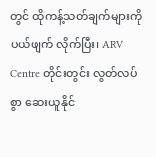တွင် ထိုကန့်သတ်ချက်များကို ပယ်ဖျက် လိုက်ပြီး၊ ARV Centre တိုင်းတွင်း လွတ်လပ်စွာ ဆေးယူနိုင်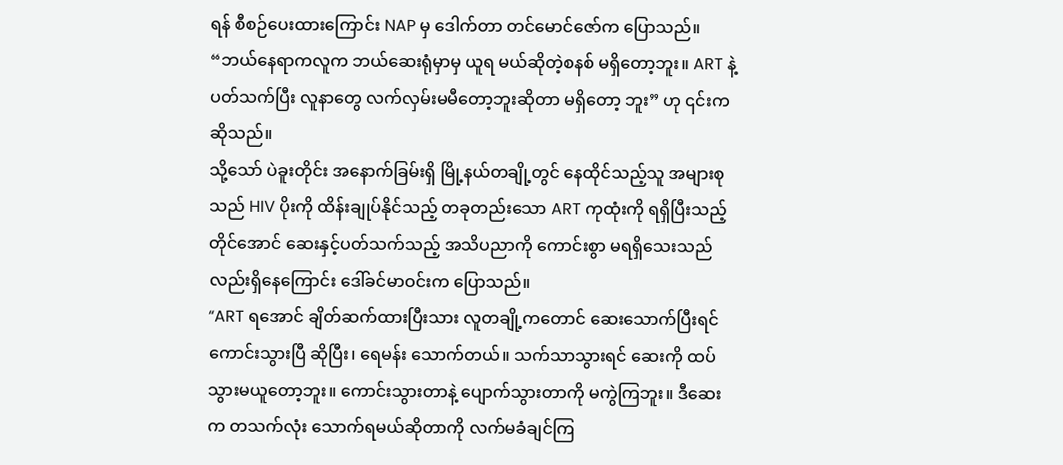ရန် စီစဉ်ပေးထားကြောင်း NAP မှ ဒေါက်တာ တင်မောင်ဇော်က ပြောသည်။
“ဘယ်နေရာကလူက ဘယ်ဆေးရုံမှာမှ ယူရ မယ်ဆိုတဲ့စနစ် မရှိတော့ဘူး။ ART နဲ့ပတ်သက်ပြီး လူနာတွေ လက်လှမ်းမမီတော့ဘူးဆိုတာ မရှိတော့ ဘူး” ဟု ၎င်းကဆိုသည်။
သို့သော် ပဲခူးတိုင်း အနောက်ခြမ်းရှိ မြို့နယ်တချို့တွင် နေထိုင်သည့်သူ အများစုသည် HIV ပိုးကို ထိန်းချုပ်နိုင်သည့် တခုတည်းသော ART ကုထုံးကို ရရှိပြီးသည့်တိုင်အောင် ဆေးနှင့်ပတ်သက်သည့် အသိပညာကို ကောင်းစွာ မရရှိသေးသည် လည်းရှိနေကြောင်း ဒေါ်ခင်မာဝင်းက ပြောသည်။
“ART ရအောင် ချိတ်ဆက်ထားပြီးသား လူတချို့ကတောင် ဆေးသောက်ပြီးရင် ကောင်းသွားပြီ ဆိုပြီး၊ ရေမန်း သောက်တယ်။ သက်သာသွားရင် ဆေးကို ထပ်သွားမယူတော့ဘူး။ ကောင်းသွားတာနဲ့ ပျောက်သွားတာကို မကွဲကြဘူး။ ဒီဆေးက တသက်လုံး သောက်ရမယ်ဆိုတာကို လက်မခံချင်ကြ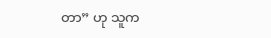တာ” ဟု သူက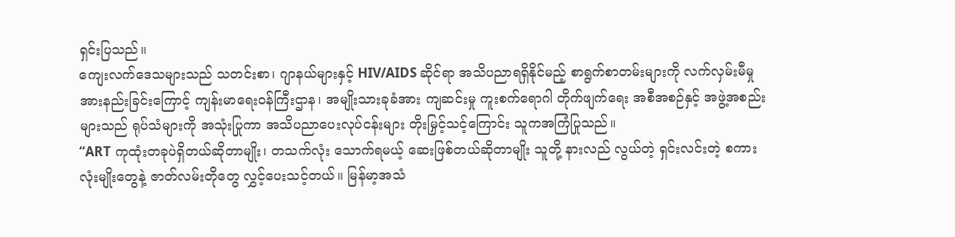ရှင်းပြသည်။
ကျေးလက်ဒေသများသည် သတင်းစာ၊ ဂျာနယ်များနှင့် HIV/AIDS ဆိုင်ရာ အသိပညာရရှိနိုင်မည့် စာရွက်စာတမ်းများကို လက်လှမ်းမီမှု အားနည်းခြင်းကြောင့် ကျန်းမာရေးဝန်ကြီးဌာန၊ အမျိုးသားခုခံအား ကျဆင်းမှု ကူးစက်ရောဂါ တိုက်ဖျက်ရေး အစီအစဉ်နှင့် အဖွဲ့အစည်းများသည် ရုပ်သံများကို အသုံးပြုကာ အသိပညာပေးလုပ်ငန်းများ တိုးမြှင့်သင့်ကြောင်း သူကအကြံပြုသည်။
“ART ကုထုံးတခုပဲရှိတယ်ဆိုတာမျိုး၊ တသက်လုံး သောက်ရမယ့် ဆေးဖြစ်တယ်ဆိုတာမျိုး သူတို့ နားလည် လွယ်တဲ့ ရှင်းလင်းတဲ့ စကားလုံးမျိုးတွေနဲ့ ဇာတ်လမ်းတိုတွေ လွှင့်ပေးသင့်တယ်။ မြန်မာ့အသံ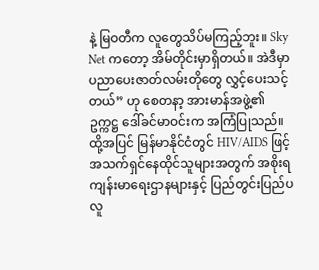နဲ့ မြဝတီက လူတွေသိပ်မကြည့်ဘူး။ Sky Net ကတော့ အိမ်တိုင်းမှာရှိတယ်။ အဲဒီမှာ ပညာပေးဇာတ်လမ်းတိုတွေ လွှင့်ပေးသင့်တယ်” ဟု စေတနာ့ အားမာန်အဖွဲ့၏ဥက္ကဋ္ဌ ဒေါ်ခင်မာဝင်းက အကြံပြုသည်။
ထို့အပြင် မြန်မာနိုင်ငံတွင် HIV/AIDS ဖြင့် အသက်ရှင်နေထိုင်သူများအတွက် အစိုးရ ကျန်းမာရေးဌာနများနှင့် ပြည်တွင်းပြည်ပ လူ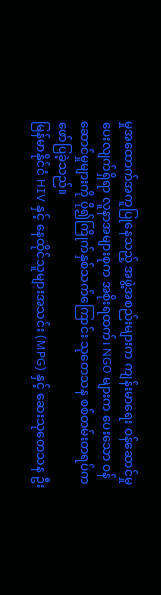မှုအထောက်အကူပြုနေသည့် အဖွဲ့အစည်းများက ကျန်းမာရေး ဝန်ဆောင်မှုပေးလျက်ရှိရာ လူနာအများစုက အစိုးရထက်၊ NGO များက ပေးသော ဝန်ဆောင်မှုများကို ပို၍ကြိုက်နှစ်သက်ကြောင်း သုတေသန စစ်တမ်းတရပ်က ဖော်ပြခဲ့သည်။
မြန်မာနိုင်ငံ HIV နှင့် နေထိုင်သူများအသင်း (MPG) နှင့် ဆေးသုတေသန ဦး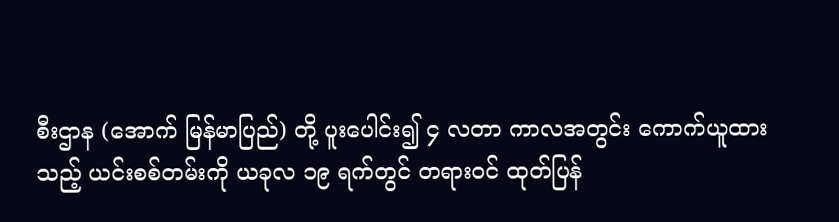စီးဌာန (အောက် မြန်မာပြည်) တို့ ပူးပေါင်း၍ ၄ လတာ ကာလအတွင်း ကောက်ယူထားသည့် ယင်းစစ်တမ်းကို ယခုလ ၁၉ ရက်တွင် တရားဝင် ထုတ်ပြန်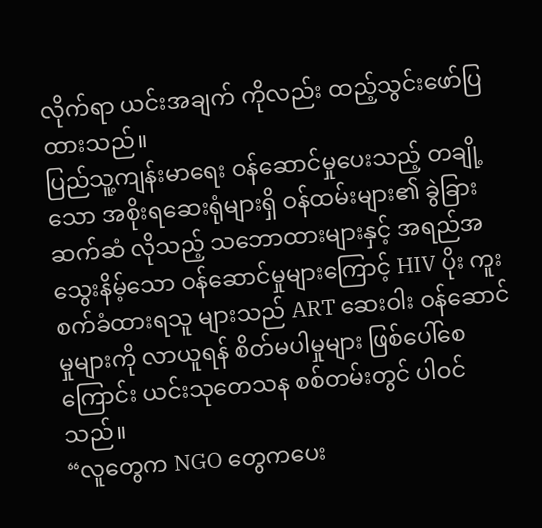လိုက်ရာ ယင်းအချက် ကိုလည်း ထည့်သွင်းဖော်ပြထားသည်။
ပြည်သူ့ကျန်းမာရေး ဝန်ဆောင်မှုပေးသည့် တချို့သော အစိုးရဆေးရုံများရှိ ဝန်ထမ်းများ၏ ခွဲခြားဆက်ဆံ လိုသည့် သဘောထားများနှင့် အရည်အသွေးနိမ့်သော ဝန်ဆောင်မှုများကြောင့် HIV ပိုး ကူးစက်ခံထားရသူ များသည် ART ဆေးဝါး ဝန်ဆောင်မှုများကို လာယူရန် စိတ်မပါမှုများ ဖြစ်ပေါ်စေကြောင်း ယင်းသုတေသန စစ်တမ်းတွင် ပါဝင်သည်။
“လူတွေက NGO တွေကပေး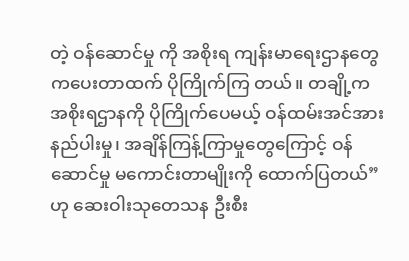တဲ့ ဝန်ဆောင်မှု ကို အစိုးရ ကျန်းမာရေးဌာနတွေကပေးတာထက် ပိုကြိုက်ကြ တယ်။ တချို့က အစိုးရဌာနကို ပိုကြိုက်ပေမယ့် ဝန်ထမ်းအင်အားနည်ပါးမှု၊ အချိန်ကြန့်ကြာမှုတွေကြောင့် ဝန်ဆောင်မှု မကောင်းတာမျိုးကို ထောက်ပြတယ်” ဟု ဆေးဝါးသုတေသန ဦးစီး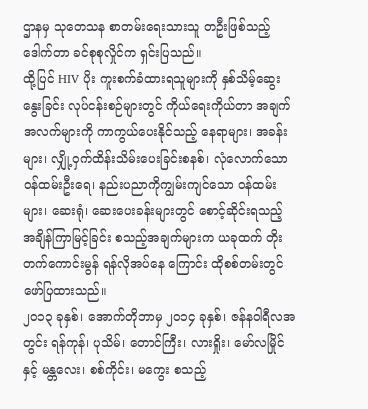ဌာနမှ သုတေသန စာတမ်းရေးသားသူ တဦးဖြစ်သည့် ဒေါက်တာ ခင်စုစုလှိုင်က ရှင်းပြသည်။
ထို့ပြင် HIV ပိုး ကူးစက်ခံထားရသူများကို နှစ်သိမ့်ဆွေးနွေးခြင်း လုပ်ငန်းစဉ်များတွင် ကိုယ်ရေးကိုယ်တာ အချက်အလက်များကို ကာကွယ်ပေးနိုင်သည့် နေရာများ၊ အခန်းများ၊ လျှို့ဝှက်ထိန်းသိမ်းပေးခြင်းစနစ်၊ လုံလောက်သောဝန်ထမ်းဦးရေ၊ နည်းပညာကိုကျွမ်းကျင်သော ဝန်ထမ်းများ၊ ဆေးရုံ၊ ဆေးပေးခန်းများတွင် စောင့်ဆိုင်းရသည့် အချိန်ကြာမြင့်ခြင်း စသည့်အချက်များက ယခုထက် တိုးတက်ကောင်းမွန် ရန်လိုအပ်နေ ကြောင်း ထိုစစ်တမ်းတွင် ဖော်ပြထားသည်။
၂၀၁၃ ခုနှစ်၊ အောက်တိုဘာမှ ၂၀၁၄ ခုနှစ်၊ ဇန်နဝါရီလအတွင်း ရန်ကုန်၊ ပုသိမ်၊ တောင်ကြီး၊ လားရှိုး၊ မော်လမြိုင်နှင့် မန္တလေး၊ စစ်ကိုင်း၊ မကွေး စသည့်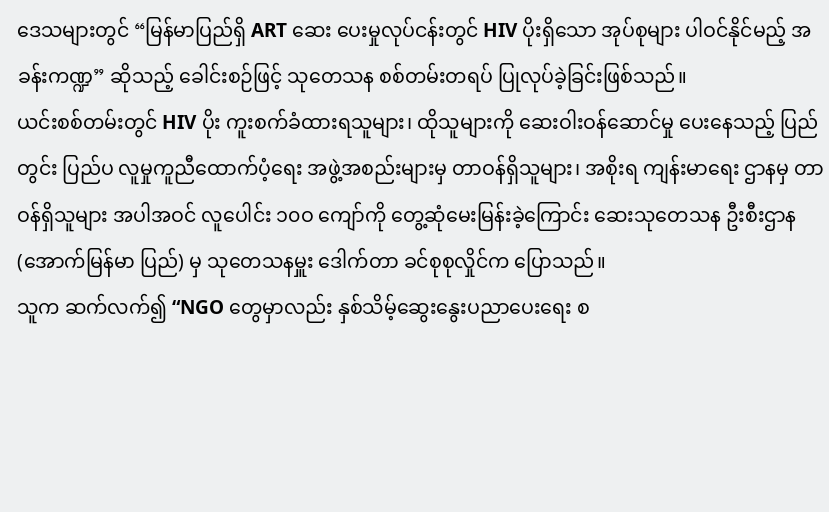ဒေသများတွင် “မြန်မာပြည်ရှိ ART ဆေး ပေးမှုလုပ်ငန်းတွင် HIV ပိုးရှိသော အုပ်စုများ ပါဝင်နိုင်မည့် အခန်းကဏ္ဍ” ဆိုသည့် ခေါင်းစဉ်ဖြင့် သုတေသန စစ်တမ်းတရပ် ပြုလုပ်ခဲ့ခြင်းဖြစ်သည်။
ယင်းစစ်တမ်းတွင် HIV ပိုး ကူးစက်ခံထားရသူများ၊ ထိုသူများကို ဆေးဝါးဝန်ဆောင်မှု ပေးနေသည့် ပြည်တွင်း ပြည်ပ လူမှုကူညီထောက်ပံ့ရေး အဖွဲ့အစည်းများမှ တာဝန်ရှိသူများ၊ အစိုးရ ကျန်းမာရေး ဌာနမှ တာဝန်ရှိသူများ အပါအဝင် လူပေါင်း ၁၀ဝ ကျော်ကို တွေ့ဆုံမေးမြန်းခဲ့ကြောင်း ဆေးသုတေသန ဦးစီးဌာန (အောက်မြန်မာ ပြည်) မှ သုတေသနမှူး ဒေါက်တာ ခင်စုစုလှိုင်က ပြောသည်။
သူက ဆက်လက်၍ “NGO တွေမှာလည်း နှစ်သိမ့်ဆွေးနွေးပညာပေးရေး စ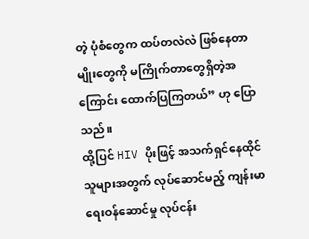တဲ့ ပုံစံတွေက ထပ်တလဲလဲ ဖြစ်နေတာမျိုးတွေကို မကြိုက်တာတွေရှိတဲ့အကြောင်း ထောက်ပြကြတယ်” ဟု ပြောသည်။
ထို့ပြင် HIV ပိုးဖြင့် အသက်ရှင်နေထိုင်သူများအတွက် လုပ်ဆောင်မည့် ကျန်းမာရေးဝန်ဆောင်မှု လုပ်ငန်း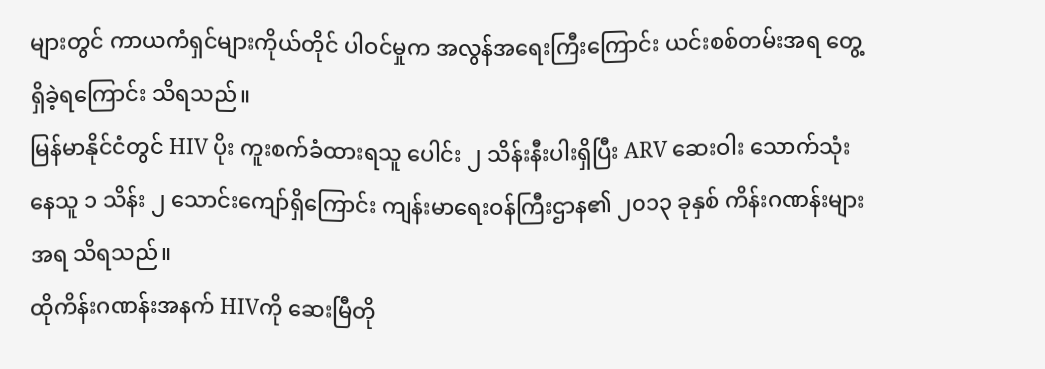များတွင် ကာယကံရှင်များကိုယ်တိုင် ပါဝင်မှုက အလွန်အရေးကြီးကြောင်း ယင်းစစ်တမ်းအရ တွေ့ရှိခဲ့ရကြောင်း သိရသည်။
မြန်မာနိုင်ငံတွင် HIV ပိုး ကူးစက်ခံထားရသူ ပေါင်း ၂ သိန်းနီးပါးရှိပြီး ARV ဆေးဝါး သောက်သုံးနေသူ ၁ သိန်း ၂ သောင်းကျော်ရှိကြောင်း ကျန်းမာရေးဝန်ကြီးဌာန၏ ၂၀၁၃ ခုနှစ် ကိန်းဂဏန်းများအရ သိရသည်။
ထိုကိန်းဂဏန်းအနက် HIVကို ဆေးမြီတို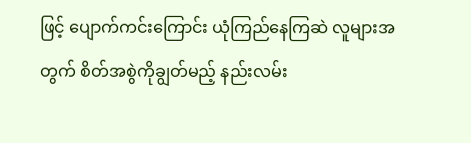ဖြင့် ပျောက်ကင်းကြောင်း ယုံကြည်နေကြဆဲ လူများအတွက် စိတ်အစွဲကိုချွတ်မည့် နည်းလမ်း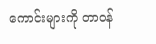ကောင်းများကို တာဝန်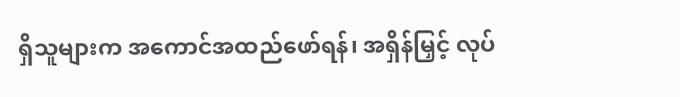ရှိသူများက အကောင်အထည်ဖော်ရန်၊ အရှိန်မြှင့် လုပ်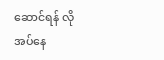ဆောင်ရန် လိုအပ်နေ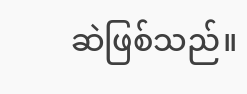ဆဲဖြစ်သည်။